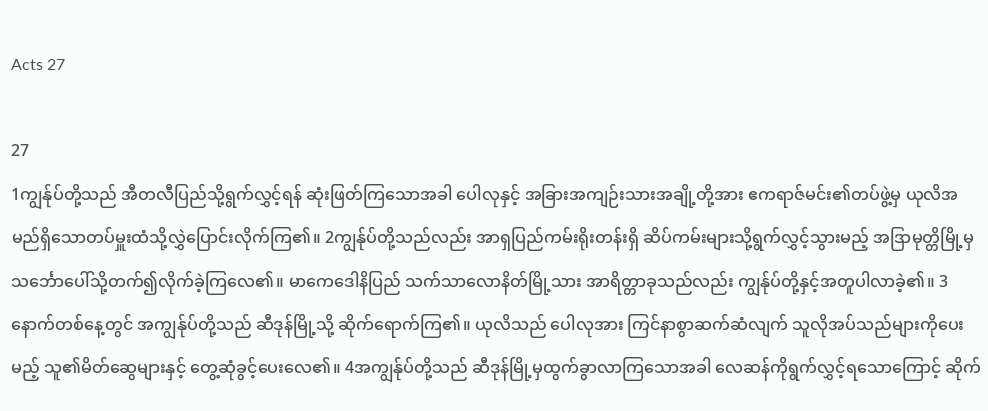Acts 27

27
1ကျွန်ုပ်တို့သည် အီတလီပြည်သို့ရွက်လွှင့်ရန် ဆုံးဖြတ်ကြသောအခါ ပေါလုနှင့် အခြားအကျဉ်းသားအချို့တို့အား ဧကရာဇ်မင်း၏တပ်ဖွဲ့မှ ယုလိအမည်ရှိသောတပ်မှူးထံသို့လွှဲပြောင်းလိုက်ကြ၏။ 2ကျွန်ုပ်တို့သည်လည်း အာရှပြည်ကမ်းရိုးတန်းရှိ ဆိပ်ကမ်းများသို့ရွက်လွှင့်သွားမည့် အဒြာမုတ္တိမြို့မှ သင်္ဘောပေါ်သို့တက်၍လိုက်ခဲ့ကြလေ၏။ မာကေဒေါနိပြည် သက်သာလောနိတ်မြို့သား အာရိတ္တာခုသည်လည်း ကျွန်ုပ်တို့နှင့်အတူပါလာခဲ့၏။ 3နောက်တစ်နေ့တွင် အကျွန်ုပ်တို့သည် ဆီဒုန်မြို့သို့ ဆိုက်ရောက်ကြ၏။ ယုလိသည် ပေါလုအား ကြင်နာစွာဆက်ဆံလျက် သူလိုအပ်သည်များကိုပေးမည့် သူ၏မိတ်ဆွေများနှင့် တွေ့ဆုံခွင့်ပေးလေ၏။ 4အကျွန်ုပ်တို့သည် ဆီဒုန်မြို့မှထွက်ခွာလာကြသောအခါ လေဆန်ကိုရွက်လွှင့်ရသောကြောင့် ဆိုက်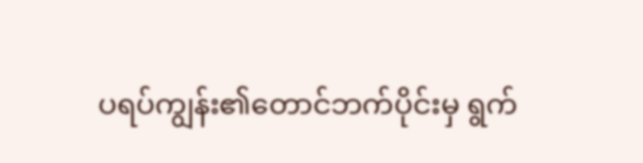ပရပ်ကျွန်း၏တောင်ဘက်ပိုင်းမှ ရွက်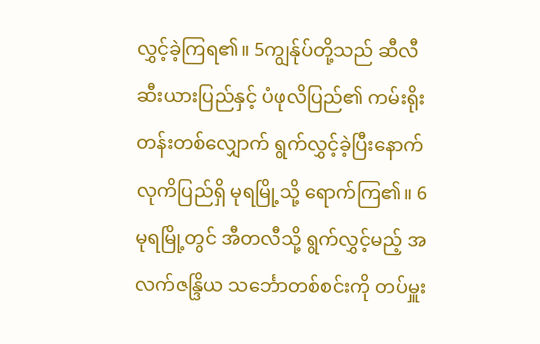လွှင့်ခဲ့ကြရ၏။ 5ကျွန်ုပ်တို့သည် ဆီလီဆီးယားပြည်နှင့် ပံဖုလိပြည်၏ ကမ်းရိုးတန်းတစ်လျှောက် ရွက်လွှင့်ခဲ့ပြီးနောက် လုကိပြည်ရှိ မုရမြို့သို့ ရောက်ကြ၏။ 6မုရမြို့တွင် အီတလီသို့ ရွက်လွှင့်မည့် အလက်ဇန္ဒြိယ သင်္ဘောတစ်စင်းကို တပ်မှူး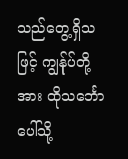သည်တွေ့ရှိသဖြင့် ကျွန်ုပ်တို့အား ထိုသင်္ဘောပေါ်သို့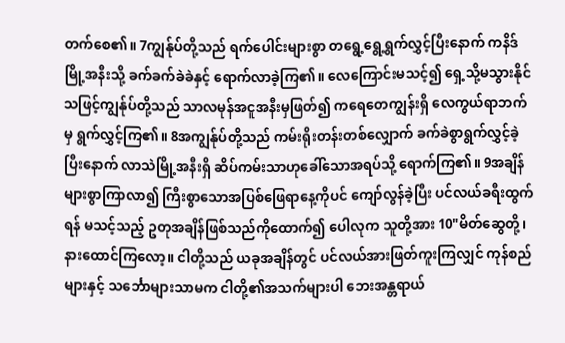တက်စေ၏။ 7ကျွန်ုပ်တို့သည် ရက်ပေါင်းများစွာ တရွေ့ရွေ့ရွက်လွှင့်ပြီးနောက် ကနိဒ်မြို့အနီးသို့ ခက်ခက်ခဲခဲနှင့် ရောက်လာခဲ့ကြ၏။ လေကြောင်းမသင့်၍ ရှေ့သို့မသွားနိုင်သဖြင့်ကျွန်ုပ်တို့သည် သာလမုန်အငူအနီးမှဖြတ်၍ ကရေတေကျွန်းရှိ လေကွယ်ရာဘက်မှ ရွက်လွှင့်ကြ၏။ 8အကျွန်ုပ်တို့သည် ကမ်းရိုးတန်းတစ်လျှောက် ခက်ခဲစွာရွက်လွှင့်ခဲ့ပြီးနောက် လာသဲမြို့အနီးရှိ ဆိပ်ကမ်းသာဟုခေါ်သောအရပ်သို့ ရောက်ကြ၏။ 9အချိန်များစွာကြာလာ၍ ကြီးစွာသောအပြစ်ဖြေရာနေ့ကိုပင် ကျော်လွန်ခဲ့ပြီး ပင်လယ်ခရီးထွက်ရန် မသင့်သည့် ဥတုအချိန်ဖြစ်သည်ကိုထောက်၍ ပေါလုက သူတို့အား 10"မိတ်ဆွေတို့၊ နားထောင်ကြလော့။ ငါတို့သည် ယခုအချိန်တွင် ပင်လယ်အားဖြတ်ကူးကြလျှင် ကုန်စည်များနှင့် သင်္ဘောများသာမက ငါတို့၏အသက်များပါ ဘေးအန္တရာယ်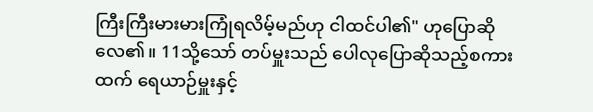ကြီးကြီးမားမားကြုံရလိမ့်မည်ဟု ငါထင်ပါ၏" ဟုပြောဆိုလေ၏။ 11သို့သော် တပ်မှူးသည် ပေါလုပြောဆိုသည့်စကားထက် ရေယာဉ်မှူးနှင့်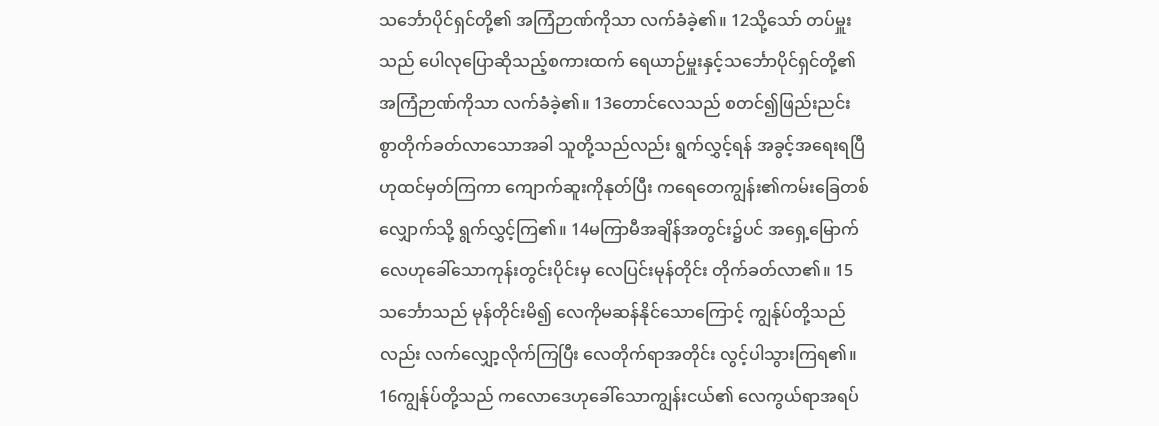သင်္ဘောပိုင်ရှင်တို့၏ အကြံဉာဏ်ကိုသာ လက်ခံခဲ့၏။ 12သို့သော် တပ်မှူးသည် ပေါလုပြောဆိုသည့်စကားထက် ရေယာဉ်မှူးနှင့်သင်္ဘောပိုင်ရှင်တို့၏ အကြံဉာဏ်ကိုသာ လက်ခံခဲ့၏။ 13တောင်လေသည် စတင်၍ဖြည်းညင်းစွာတိုက်ခတ်လာသောအခါ သူတို့သည်လည်း ရွက်လွှင့်ရန် အခွင့်အရေးရပြီဟုထင်မှတ်ကြကာ ကျောက်ဆူးကိုနုတ်ပြီး ကရေတေကျွန်း၏ကမ်းခြေတစ်လျှောက်သို့ ရွက်လွှင့်ကြ၏။ 14မကြာမီအချိန်အတွင်း၌ပင် အရှေ့မြောက်လေဟုခေါ်သောကုန်းတွင်းပိုင်းမှ လေပြင်းမုန်တိုင်း တိုက်ခတ်လာ၏။ 15သင်္ဘောသည် မုန်တိုင်းမိ၍ လေကိုမဆန်နိုင်သောကြောင့် ကျွန်ုပ်တို့သည်လည်း လက်လျှော့လိုက်ကြပြီး လေတိုက်ရာအတိုင်း လွင့်ပါသွားကြရ၏။ 16ကျွန်ုပ်တို့သည် ကလောဒေဟုခေါ်သောကျွန်းငယ်၏ လေကွယ်ရာအရပ်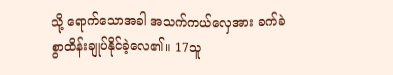သို့ ရောက်သောအခါ အသက်ကယ်လှေအား ခက်ခဲစွာထိန်းချုပ်နိုင်ခဲ့လေ၏။ 17သူ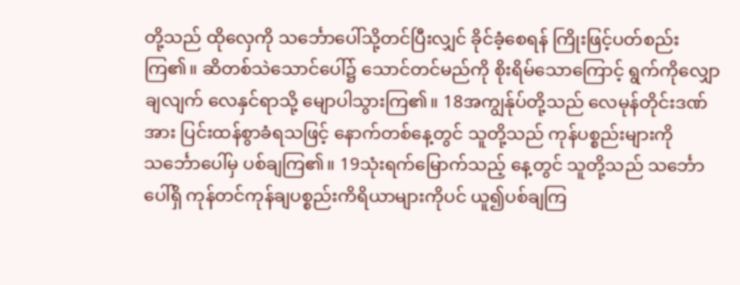တို့သည် ထိုလှေကို သင်္ဘောပေါ်သို့တင်ပြီးလျှင် ခိုင်ခံ့စေရန် ကြိုးဖြင့်ပတ်စည်းကြ၏။ ဆိတစ်သဲသောင်ပေါ်၌ သောင်တင်မည်ကို စိုးရိမ်သောကြောင့် ရွက်ကိုလျှောချလျက် လေနှင်ရာသို့ မျောပါသွားကြ၏။ 18အကျွန်ုပ်တို့သည် လေမုန်တိုင်းဒဏ်အား ပြင်းထန်စွာခံရသဖြင့် နောက်တစ်နေ့တွင် သူတို့သည် ကုန်ပစ္စည်းများကို သင်္ဘောပေါ်မှ ပစ်ချကြ၏။ 19သုံးရက်မြောက်သည့် နေ့တွင် သူတို့သည် သင်္ဘောပေါ်ရှိ ကုန်တင်ကုန်ချပစ္စည်းကိရိယာများကိုပင် ယူ၍ပစ်ချကြ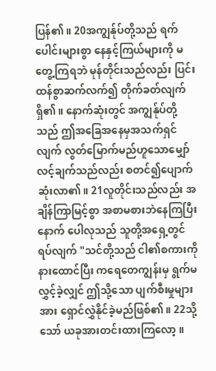ပြန်၏။ 20အကျွန်ုပ်တို့သည် ရက်ပေါင်းများစွာ နေနှင့်ကြယ်များကို မတွေ့ကြရဘဲ မုန်တိုင်းသည်လည်း ပြင်းထန်စွာဆက်လက်၍ တိုက်ခတ်လျက်ရှိ၏။ နောက်ဆုံးတွင် အကျွန်ုပ်တို့သည် ဤအခြေအနေမှအသက်ရှင်လျက် လွတ်မြောက်မည်ဟူသောမျှော်လင့်ချက်သည်လည်း စတင်၍ပျောက်ဆုံးလာ၏။ 21လူတိုင်းသည်လည်း အချိန်ကြာမြင့်စွာ အစာမစားဘဲနေကြပြီးနောက် ပေါလုသည် သူတို့အရှေ့တွင် ရပ်လျက် "သင်တို့သည် ငါ၏စကားကို နားထောင်ပြီး ကရေတေကျွန်းမှ ရွက်မလွှင့်ခဲ့လျှင် ဤသို့သော ပျက်စီးမှုများအား ရှောင်လွှဲနိုင်ခဲ့မည်ဖြစ်၏။ 22သို့သော် ယခုအားတင်းထားကြလော့။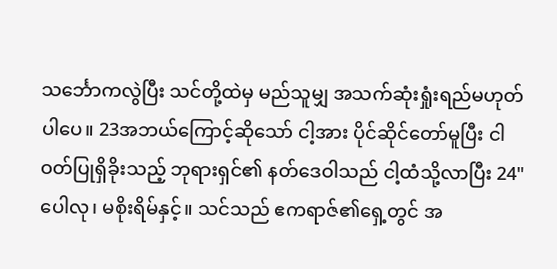သင်္ဘောကလွဲပြီး သင်တို့ထဲမှ မည်သူမျှ အသက်ဆုံးရှုံးရည်မဟုတ်ပါပေ။ 23အဘယ်ကြောင့်ဆိုသော် ငါ့အား ပိုင်ဆိုင်တော်မူပြီး ငါဝတ်ပြုရှိခိုးသည့် ဘုရားရှင်၏ နတ်ဒေဝါသည် ငါ့ထံသို့လာပြီး 24"ပေါလု၊ မစိုးရိမ်နှင့်။ သင်သည် ဧကရာဇ်၏ရှေ့တွင် အ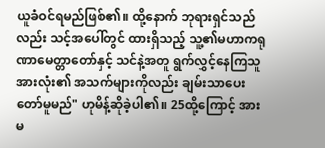ယူခံဝင်ရမည်ဖြစ်၏။ ထို့နောက် ဘုရားရှင်သည်လည်း သင့်အပေါ်တွင် ထားရှိသည့် သူ့၏မဟာကရုဏာမေတ္တာတော်နှင့် သင်နဲ့အတူ ရွက်လွှင့်နေကြသူအားလုံး၏ အသက်များကိုလည်း ချမ်းသာပေးတော်မူမည်" ဟုမိန့်ဆိုခဲ့ပါ၏။ 25ထို့ကြောင့် အားမ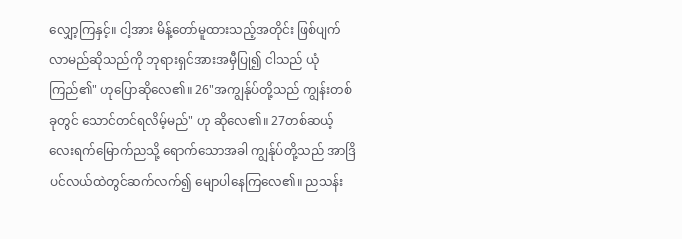လျှော့ကြနှင့်။ ငါ့အား မိန့်တော်မူထားသည့်အတိုင်း ဖြစ်ပျက်လာမည်ဆိုသည်ကို ဘုရားရှင်အားအမှီပြု၍ ငါသည် ယုံကြည်၏" ဟုပြောဆိုလေ၏။ 26"အကျွန်ုပ်တို့သည် ကျွန်းတစ်ခုတွင် သောင်တင်ရလိမ့်မည်" ဟု ဆိုလေ၏။ 27တစ်ဆယ့်လေးရက်မြောက်ညသို့ ရောက်သောအခါ ကျွန်ုပ်တို့သည် အာဒြိပင်လယ်ထဲတွင်ဆက်လက်၍ မျောပါနေကြလေ၏။ ညသန်း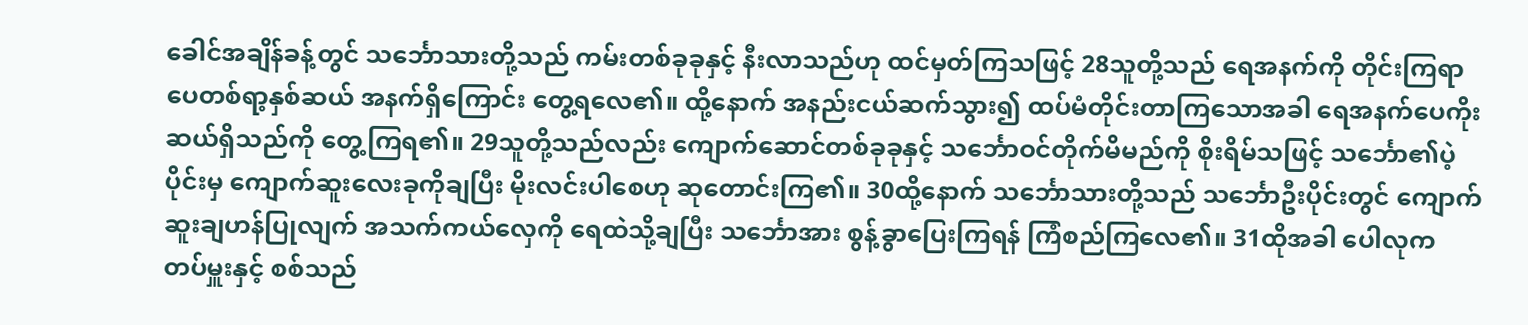ခေါင်အချိန်ခန့်တွင် သင်္ဘောသားတို့သည် ကမ်းတစ်ခုခုနှင့် နီးလာသည်ဟု ထင်မှတ်ကြသဖြင့် 28သူတို့သည် ရေအနက်ကို တိုင်းကြရာ ပေတစ်ရာ့နှစ်ဆယ် အနက်ရှိကြောင်း တွေ့ရလေ၏။ ထို့နောက် အနည်းငယ်ဆက်သွား၍ ထပ်မံတိုင်းတာကြသောအခါ ရေအနက်ပေကိုးဆယ်ရှိသည်ကို တွေ့ကြရ၏။ 29သူတို့သည်လည်း ကျောက်ဆောင်တစ်ခုခုနှင့် သင်္ဘောဝင်တိုက်မိမည်ကို စိုးရိမ်သဖြင့် သင်္ဘော၏ပဲ့ပိုင်းမှ ကျောက်ဆူးလေးခုကိုချပြီး မိုးလင်းပါစေဟု ဆုတောင်းကြ၏။ 30ထို့နောက် သင်္ဘောသားတို့သည် သင်္ဘောဦးပိုင်းတွင် ကျောက်ဆူးချဟန်ပြုလျက် အသက်ကယ်လှေကို ရေထဲသို့ချပြီး သင်္ဘောအား စွန့်ခွာပြေးကြရန် ကြံစည်ကြလေ၏။ 31ထိုအခါ ပေါလုက တပ်မှူးနှင့် စစ်သည်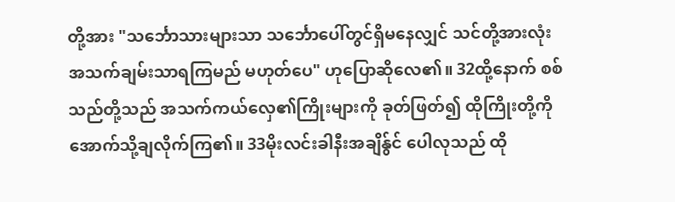တို့အား "သင်္ဘောသားများသာ သင်္ဘောပေါ်တွင်ရှိမနေလျှင် သင်တို့အားလုံး အသက်ချမ်းသာရကြမည် မဟုတ်ပေ" ဟုပြောဆိုလေ၏။ 32ထို့နောက် စစ်သည်တို့သည် အသက်ကယ်လှေ၏ကြိုးများကို ခုတ်ဖြတ်၍ ထိုကြိုးတို့ကို အောက်သို့ချလိုက်ကြ၏။ 33မိုးလင်းခါနီးအချိန်ွင် ပေါလုသည် ထို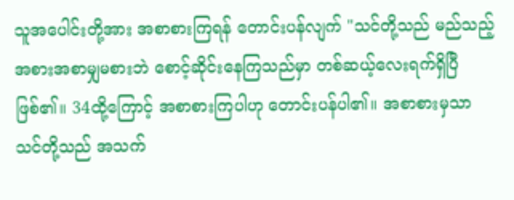သူအပေါင်းတို့အား အစာစားကြရန် တောင်းပန်လျက် "သင်တို့သည် မည်သည့်အစားအစာမျှမစားဘဲ စောင့်ဆိုင်းနေကြသည်မှာ တစ်ဆယ့်လေးရက်ရှိပြီဖြစ်၏။ 34ထို့ကြောင့် အစာစားကြပါဟု တောင်းပန်ပါ၏။ အစာစားမှသာ သင်တို့သည် အသက်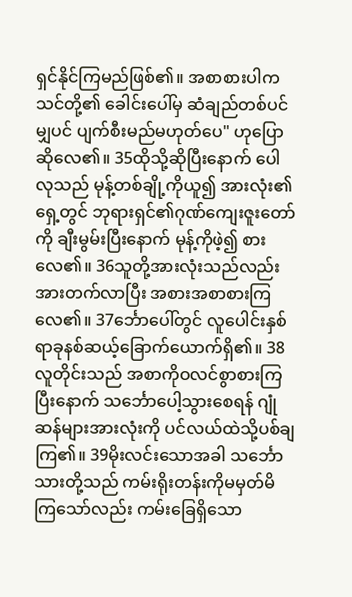ရှင်နိုင်ကြမည်ဖြစ်၏။ အစာစားပါက သင်တို့၏ ခေါင်းပေါ်မှ ဆံချည်တစ်ပင်မျှပင် ပျက်စီးမည်မဟုတ်ပေ" ဟုပြောဆိုလေ၏။ 35ထိုသို့ဆိုပြီးနောက် ပေါလုသည် မုန့်တစ်ချို့ကိုယူ၍ အားလုံး၏ရှေ့တွင် ဘုရားရှင်၏ဂုဏ်ကျေးဇူးတော်ကို ချီးမွမ်းပြီးနောက် မုန့်ကိုဖဲ့၍ စားလေ၏။ 36သူတို့အားလုံးသည်လည်း အားတက်လာပြီး အစားအစာစားကြလေ၏။ 37င်္ဘောပေါ်တွင် လူပေါင်းနှစ်ရာခုနစ်ဆယ့်ခြောက်ယောက်ရှိ၏။ 38လူတိုင်းသည် အစာကိုဝလင်စွာစားကြပြီးနောက် သင်္ဘောပေါ့သွားစေရန် ဂျုံဆန်များအားလုံးကို ပင်လယ်ထဲသို့ပစ်ချကြ၏။ 39မိုးလင်းသောအခါ သင်္ဘောသားတို့သည် ကမ်းရိုးတန်းကိုမမှတ်မိကြသော်လည်း ကမ်းခြေရှိသော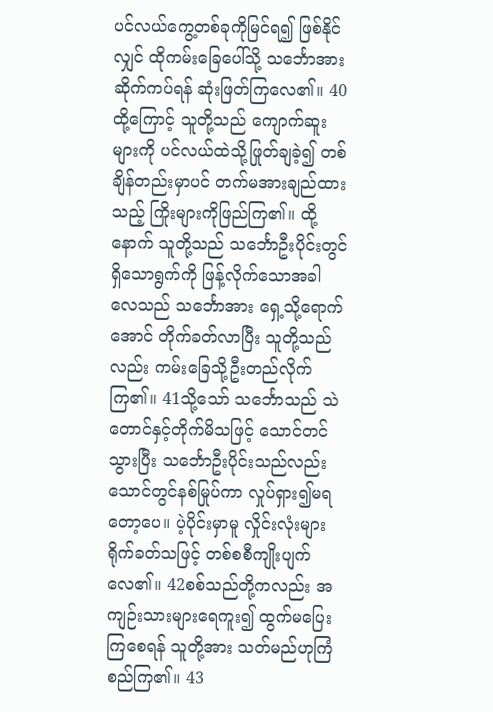ပင်လယ်ကွေ့တစ်ခုကိုမြင်ရ၍ ဖြစ်နိုင်လျှင် ထိုကမ်းခြေပေါ်သို့ သင်္ဘောအား ဆိုက်ကပ်ရန် ဆုံးဖြတ်ကြလေ၏။ 40ထို့ကြောင့် သူတို့သည် ကျောက်ဆူးများကို ပင်လယ်ထဲသို့ဖြုတ်ချခဲ့၍ တစ်ချိန်တည်းမှာပင် တက်မအားချည်ထားသည့် ကြိုးများကိုဖြည်ကြ၏။ ထို့နောက် သူတို့သည် သင်္ဘောဦးပိုင်းတွင်ရှိသောရွက်ကို ဖြန့်လိုက်သောအခါ လေသည် သင်္ဘောအား ရှေ့သို့ရောက်အောင် တိုက်ခတ်လာပြီး သူတို့သည်လည်း ကမ်းခြေသို့ဦးတည်လိုက်ကြ၏။ 41သို့သော် သင်္ဘောသည် သဲတောင်နှင့်တိုက်မိသဖြင့် သောင်တင်သွားပြီး သင်္ဘောဦးပိုင်းသည်လည်း သောင်တွင်နစ်မြုပ်ကာ လှုပ်ရှား၍မရတော့ပေ။ ပဲ့ပိုင်းမှာမူ လှိုင်းလုံးများရိုက်ခတ်သဖြင့် တစ်စစီကျိုးပျက်လေ၏။ 42စစ်သည်တို့ကလည်း အကျဉ်းသားများရေကူး၍ ထွက်မပြေးကြစေရန် သူတို့အား သတ်မည်ဟုကြံစည်ကြ၏။ 43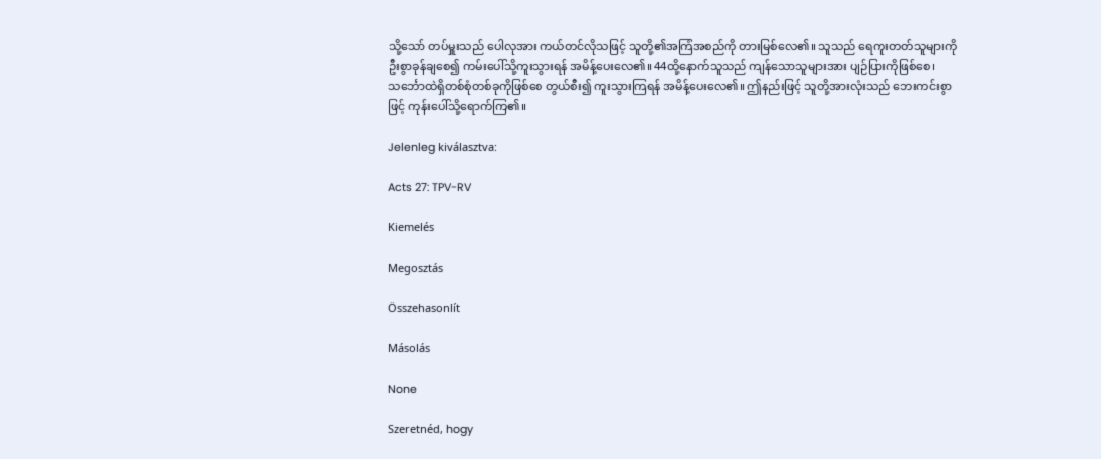သို့သော် တပ်မှူးသည် ပေါလုအား ကယ်တင်လိုသဖြင့် သူတို့၏အကြံအစည်ကို တားမြစ်လေ၏။ သူသည် ရေကူးတတ်သူများကို ဦးစွာခုန်ချစေ၍ ကမ်းပေါ်သို့ကူးသွားရန် အမိန့်ပေးလေ၏။ 44ထို့နောက်သူသည် ကျန်သောသူများအား ပျဉ်ပြားကိုဖြစ်စေ၊ သင်္ဘောထဲရှိတစ်စုံတစ်ခုကိုဖြစ်စေ တွယ်စီး၍ ကူးသွားကြရန် အမိန့်ပေးလေ၏။ ဤနည်းဖြင့် သူတို့အားလုံးသည် ဘေးကင်းစွာဖြင့် ကုန်းပေါ်သို့ရောက်ကြ၏။

Jelenleg kiválasztva:

Acts 27: TPV-RV

Kiemelés

Megosztás

Összehasonlít

Másolás

None

Szeretnéd, hogy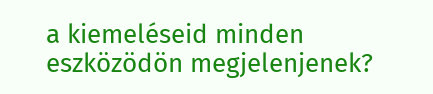a kiemeléseid minden eszközödön megjelenjenek?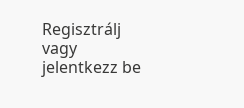Regisztrálj vagy jelentkezz be